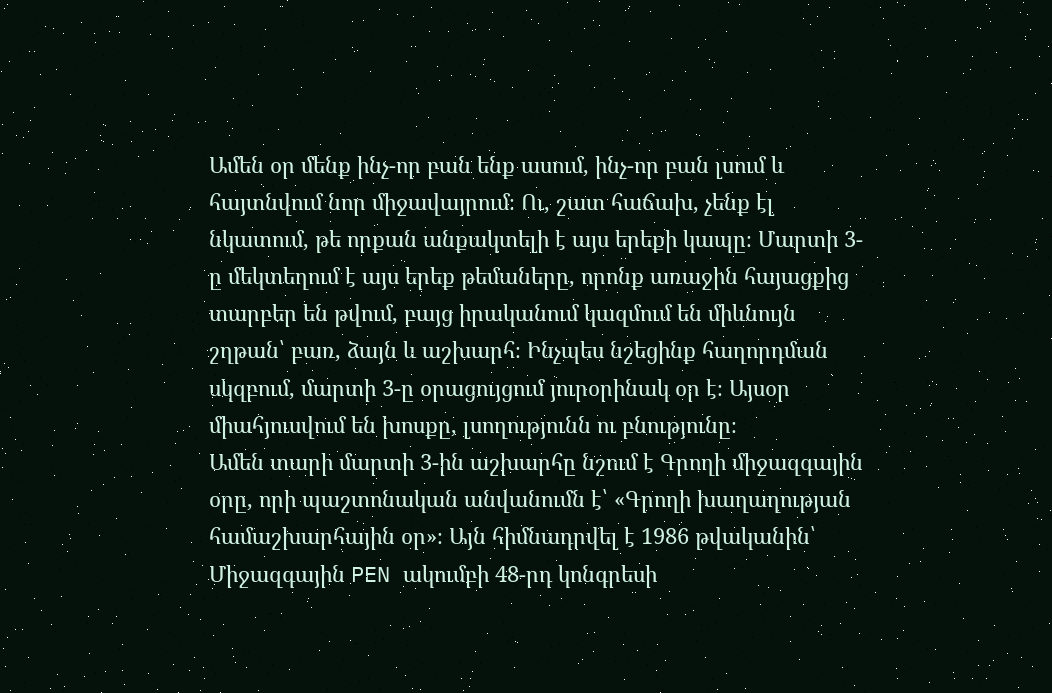Ամեն օր մենք ինչ-որ բան ենք ասում, ինչ-որ բան լսում և հայտնվում նոր միջավայրում։ Ու, շատ հաճախ, չենք էլ նկատում, թե որքան անքակտելի է այս երեքի կապը։ Մարտի 3-ը մեկտեղում է այս երեք թեմաները, որոնք առաջին հայացքից տարբեր են թվում, բայց իրականում կազմում են միևնույն շղթան՝ բառ, ձայն և աշխարհ։ Ինչպես նշեցինք հաղորդման սկզբում, մարտի 3-ը օրացույցում յուրօրինակ օր է։ Այսօր միահյուսվում են խոսքը, լսողությունն ու բնությունը։
Ամեն տարի մարտի 3-ին աշխարհը նշում է Գրողի միջազգային օրը, որի պաշտոնական անվանումն է՝ «Գրողի խաղաղության համաշխարհային օր»։ Այն հիմնադրվել է 1986 թվականին՝ Միջազգային PEN ակումբի 48-րդ կոնգրեսի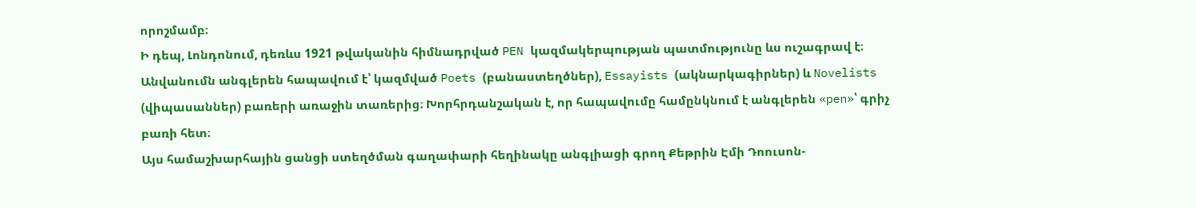որոշմամբ։
Ի դեպ, Լոնդոնում, դեռևս 1921 թվականին հիմնադրված PEN կազմակերպության պատմությունը ևս ուշագրավ է։ Անվանումն անգլերեն հապավում է՝ կազմված Poets (բանաստեղծներ), Essayists (ակնարկագիրներ) և Novelists (վիպասաններ) բառերի առաջին տառերից։ Խորհրդանշական է, որ հապավումը համընկնում է անգլերեն «pen»՝ գրիչ բառի հետ։
Այս համաշխարհային ցանցի ստեղծման գաղափարի հեղինակը անգլիացի գրող Քեթրին Էմի Դոուսոն-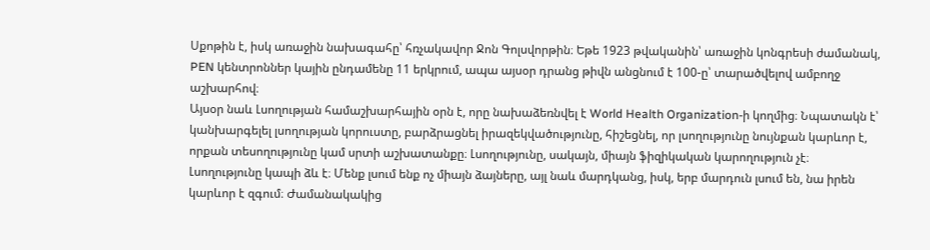Սքոթին է, իսկ առաջին նախագահը՝ հռչակավոր Ջոն Գոլսվորթին։ Եթե 1923 թվականին՝ առաջին կոնգրեսի ժամանակ, PEN կենտրոններ կային ընդամենը 11 երկրում, ապա այսօր դրանց թիվն անցնում է 100-ը՝ տարածվելով ամբողջ աշխարհով։
Այսօր նաև Լսողության համաշխարհային օրն է, որը նախաձեռնվել է World Health Organization-ի կողմից։ Նպատակն է՝ կանխարգելել լսողության կորուստը, բարձրացնել իրազեկվածությունը, հիշեցնել, որ լսողությունը նույնքան կարևոր է, որքան տեսողությունը կամ սրտի աշխատանքը։ Լսողությունը, սակայն, միայն ֆիզիկական կարողություն չէ։
Լսողությունը կապի ձև է։ Մենք լսում ենք ոչ միայն ձայները, այլ նաև մարդկանց, իսկ, երբ մարդուն լսում են, նա իրեն կարևոր է զգում։ Ժամանակակից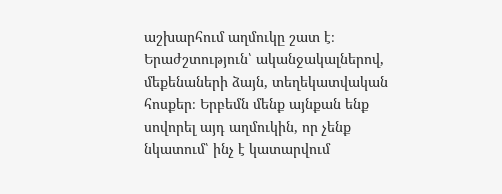աշխարհում աղմուկը շատ է։ Երաժշտություն՝ ականջակալներով, մեքենաների ձայն, տեղեկատվական հոսքեր։ Երբեմն մենք այնքան ենք սովորել այդ աղմուկին, որ չենք նկատում՝ ինչ է կատարվում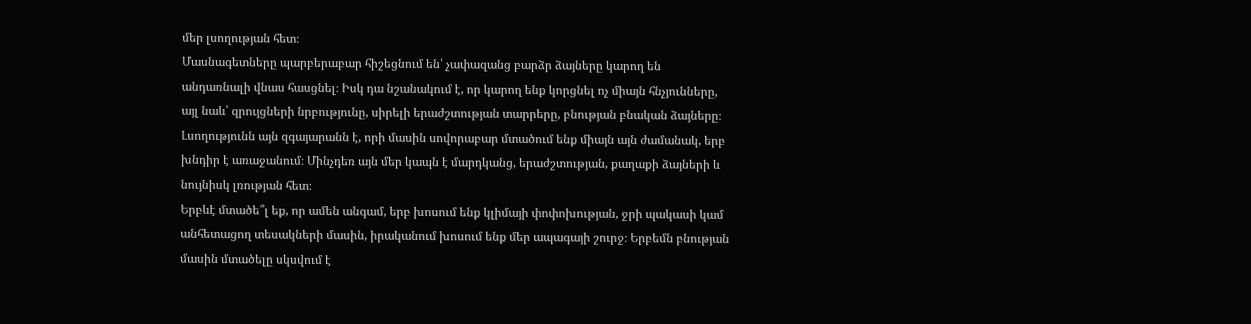մեր լսողության հետ։
Մասնագետները պարբերաբար հիշեցնում են՝ չափազանց բարձր ձայները կարող են անդառնալի վնաս հասցնել։ Իսկ դա նշանակում է, որ կարող ենք կորցնել ոչ միայն հնչյունները, այլ նաև՝ զրույցների նրբությունը, սիրելի երաժշտության տարրերը, բնության բնական ձայները։ Լսողությունն այն զգայարանն է, որի մասին սովորաբար մտածում ենք միայն այն ժամանակ, երբ խնդիր է առաջանում։ Մինչդեռ այն մեր կապն է մարդկանց, երաժշտության, քաղաքի ձայների և նույնիսկ լռության հետ։
Երբևէ մտածե՞լ եք, որ ամեն անգամ, երբ խոսում ենք կլիմայի փոփոխության, ջրի պակասի կամ անհետացող տեսակների մասին, իրականում խոսում ենք մեր ապագայի շուրջ։ Երբեմն բնության մասին մտածելը սկսվում է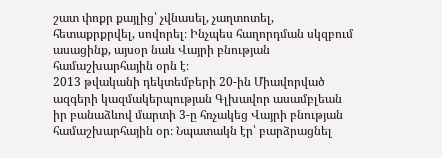շատ փոքր քայլից՝ չվնասել, չաղտոտել, հետաքրքրվել, սովորել։ Ինչպես հաղորդման սկզբում ասացինք, այսօր նաև Վայրի բնության համաշխարհային օրն է։
2013 թվականի դեկտեմբերի 20-ին Միավորված ազգերի կազմակերպության Գլխավոր ասամբլեան իր բանաձևով մարտի 3-ը հռչակեց Վայրի բնության համաշխարհային օր։ Նպատակն էր՝ բարձրացնել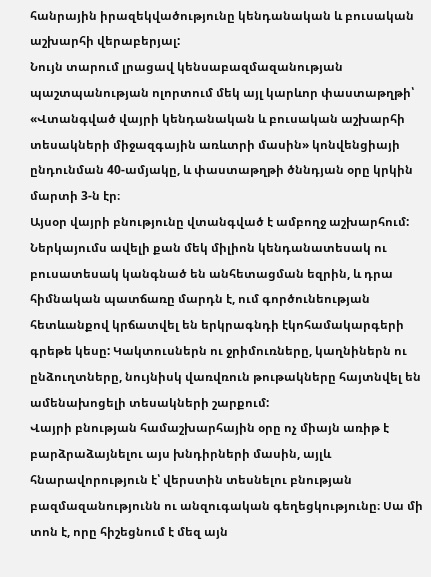հանրային իրազեկվածությունը կենդանական և բուսական աշխարհի վերաբերյալ:
Նույն տարում լրացավ կենսաբազմազանության պաշտպանության ոլորտում մեկ այլ կարևոր փաստաթղթի՝ «Վտանգված վայրի կենդանական և բուսական աշխարհի տեսակների միջազգային առևտրի մասին» կոնվենցիայի ընդունման 40-ամյակը, և փաստաթղթի ծննդյան օրը կրկին մարտի 3-ն էր։
Այսօր վայրի բնությունը վտանգված է ամբողջ աշխարհում: Ներկայումս ավելի քան մեկ միլիոն կենդանատեսակ ու բուսատեսակ կանգնած են անհետացման եզրին, և դրա հիմնական պատճառը մարդն է, ում գործունեության հետևանքով կրճատվել են երկրագնդի էկոհամակարգերի գրեթե կեսը: Կակտուսներն ու ջրիմուռները, կաղնիներն ու ընձուղտները, նույնիսկ վառվռուն թութակները հայտնվել են ամենախոցելի տեսակների շարքում:
Վայրի բնության համաշխարհային օրը ոչ միայն առիթ է բարձրաձայնելու այս խնդիրների մասին, այլև հնարավորություն է՝ վերստին տեսնելու բնության բազմազանությունն ու անզուգական գեղեցկությունը։ Սա մի տոն է, որը հիշեցնում է մեզ այն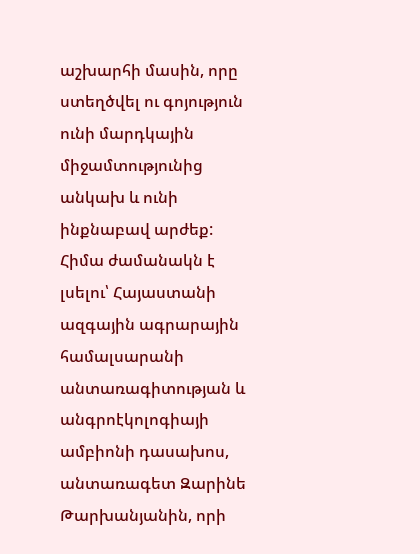աշխարհի մասին, որը ստեղծվել ու գոյություն ունի մարդկային միջամտությունից անկախ և ունի ինքնաբավ արժեք:
Հիմա ժամանակն է լսելու՝ Հայաստանի ազգային ագրարային համալսարանի անտառագիտության և անգրոէկոլոգիայի ամբիոնի դասախոս, անտառագետ Զարինե Թարխանյանին, որի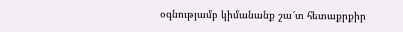օգնությամբ կիմանանք շա՜տ հետաքրքիր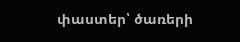փաստեր՝ ծառերի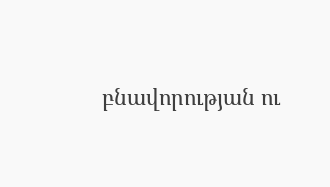բնավորության ու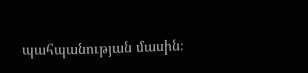պահպանության մասին։